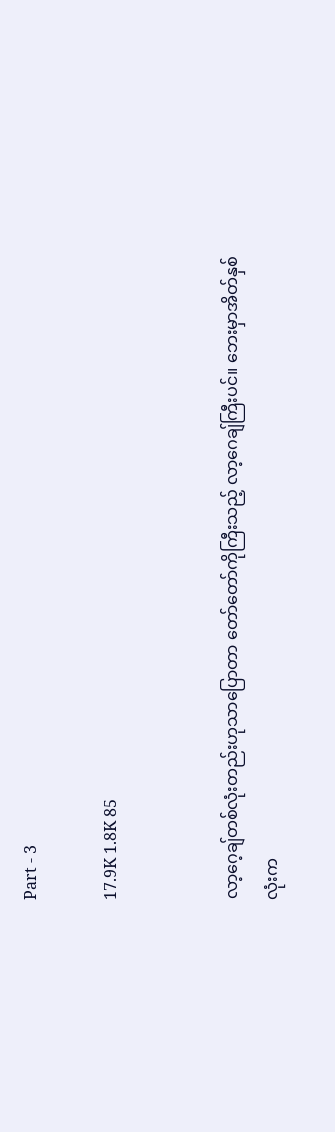Part - 3

17.9K 1.8K 85


လာ့ဂေ့ချ်တစ်လုံးတည်းဟုသာပြောတာ တော်တော်ကိုကြီးသည့် လာ့ဂေချ်ကြီးပင်။ ဘေးမှာအိတ်နှစ်လုံးက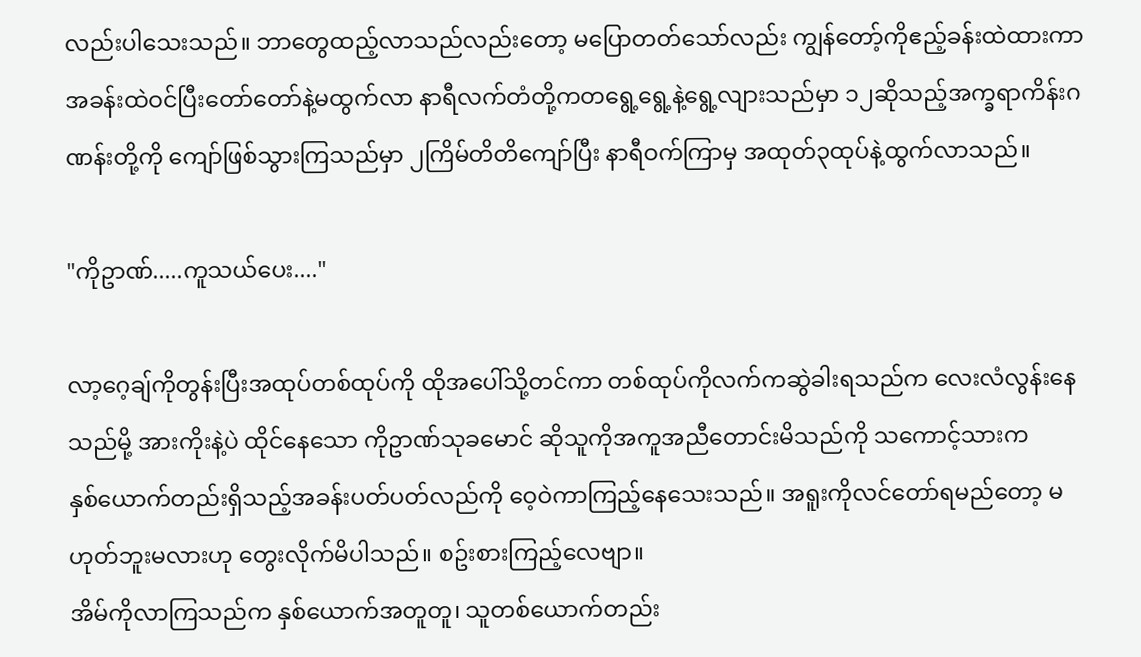လည်းပါသေးသည်။ ဘာတွေထည့်လာသည်လည်းတော့ မပြောတတ်သော်လည်း ကျွန်တော့်ကိုဧည့်ခန်းထဲထားကာ အခန်းထဲဝင်ပြီးတော်တော်နဲ့မထွက်လာ နာရီလက်တံတို့ကတရွေ့ရွေ့နဲ့ရွေ့လျားသည်မှာ ၁၂ဆိုသည့်အက္ခရာကိန်းဂဏန်းတို့ကို ကျော်ဖြစ်သွားကြသည်မှာ ၂ကြိမ်တိတိကျော်ပြီး နာရီဝက်ကြာမှ အထုတ်၃ထုပ်နဲ့ထွက်လာသည်။

"ကိုဥာဏ်.....ကူသယ်ပေး...."

လာ့ဂေ့ချ်ကိုတွန်းပြီးအထုပ်တစ်ထုပ်ကို ထိုအပေါ်သို့တင်ကာ တစ်ထုပ်ကိုလက်ကဆွဲခါးရသည်က လေးလံလွန်းနေသည်မို့ အားကိုးနဲ့ပဲ ထိုင်နေသော ကိုဥာဏ်သုခမောင် ဆိုသူကိုအကူအညီတောင်းမိသည်ကို သကောင့်သားက
နှစ်ယောက်တည်းရှိသည့်အခန်းပတ်ပတ်လည်ကို ဝေ့ဝဲကာကြည့်နေသေးသည်။ အရူးကိုလင်တော်ရမည်တော့ မဟုတ်ဘူးမလားဟု တွေးလိုက်မိပါသည်။ စဥ်းစားကြည့်လေဗျာ။
အိမ်ကိုလာကြသည်က နှစ်ယောက်အတူတူ၊ သူတစ်ယောက်တည်း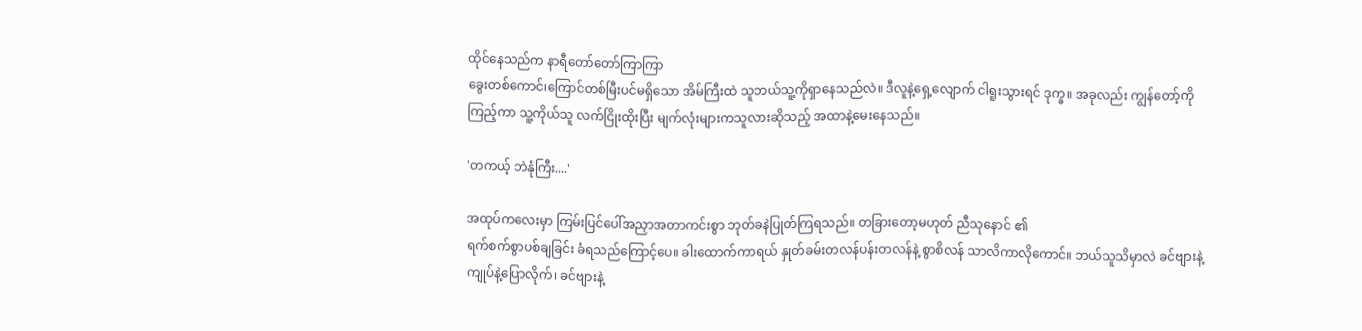ထိုင်နေသည်က နာရီတော်တော်ကြာကြာ
ခွေးတစ်ကောင်၊ကြောင်တစ်မြီးပင်မရှိသော အိမ်ကြီးထဲ သူဘယ်သူ့ကိုရှာနေသည်လဲ။ ဒီလူနဲ့ရှေ့လျောက် ငါရူးသွားရင် ဒုက္ခ။ အခုလည်း ကျွန်တော့်ကိုကြည့်ကာ သူ့ကိုယ်သူ လက်ငြိုးထိုးပြီး မျက်လုံးများကသူလားဆိုသည့် အထာနဲ့မေးနေသည်။

'တကယ့် ဘဲနုံကြီး....'

အထုပ်ကလေးမှာ ကြမ်းပြင်ပေါ်အညှာအတာကင်းစွာ ဘုတ်ခနဲပြုတ်ကြရသည်။ တခြားတော့မဟုတ် ညီသုနောင် ၏
ရက်စက်စွာပစ်ချခြင်း ခံရသည်ကြောင့်ပေ။ ခါးထောက်ကာရယ် နှုတ်ခမ်းတလန်ပန်းတလန်နဲ့ စွာစိလန် သာလိကာလိုကောင်။ ဘယ်သူသိမှာလဲ ခင်ဗျားနဲ့ကျုပ်နဲ့ပြောလိုက်၊ ခင်ဗျားနဲ့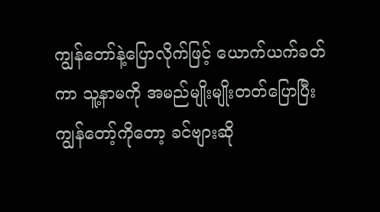ကျွန်တော်နဲ့ပြောလိုက်ဖြင့် ယောက်ယက်ခတ်ကာ သူ့နာမကို အမည်မျိုးမျိုးတတ်ပြောပြီး ကျွန်တော့်ကိုတော့ ခင်ဗျားဆို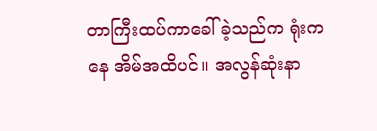တာကြီးထပ်ကာခေါ်ခဲ့သည်က ရုံးကနေ အိမ်အထိပင်။ အလွန်ဆုံးနာ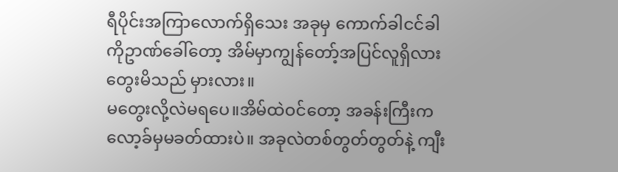ရီပိုင်းအကြာလောက်ရှိသေး အခုမှ ကောက်ခါငင်ခါ ကိုဥာဏ်ခေါ်တော့ အိမ်မှာကျွန်တော့်အပြင်လူရှိလားတွေးမိသည် မှားလား။
မတွေးလို့လဲမရပေ။အိမ်ထဲဝင်တော့ အခန်းကြီးကလော့ခ်မှမခတ်ထားပဲ။ အခုလဲတစ်တွတ်တွတ်နဲ့ ကျီး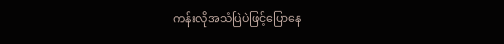ကန်းလိုအသံပြဲပဲဖြင့်ပြောနေ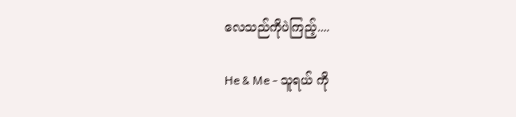လေသည်ကိုပဲကြည့်....

He & Me - သူရယ် ကို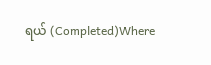ရယ် (Completed)Where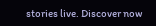stories live. Discover now